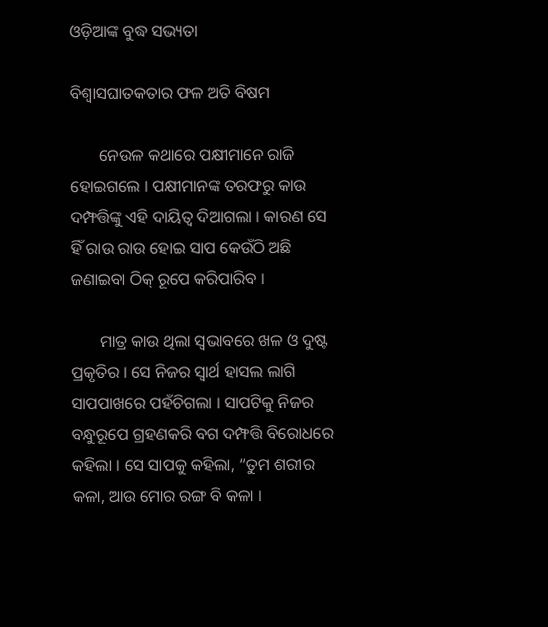ଓଡ଼ିଆଙ୍କ ବୁଦ୍ଧ ସଭ୍ୟତା

ବିଶ୍ୱାସଘାତକତାର ଫଳ ଅତି ବିଷମ

       ନେଉଳ କଥାରେ ପକ୍ଷୀମାନେ ରାଜି ହୋଇଗଲେ । ପକ୍ଷୀମାନଙ୍କ ତରଫରୁ କାଉ ଦମ୍ଫତ୍ତିଙ୍କୁ ଏହି ଦାୟିତ୍ୱ ଦିଆଗଲା । କାରଣ ସେ ହିଁ ରାଉ ରାଉ ହୋଇ ସାପ କେଉଁଠି ଅଛି ଜଣାଇବା ଠିକ୍ ରୂପେ କରିପାରିବ ।

       ମାତ୍ର କାଉ ଥିଲା ସ୍ୱଭାବରେ ଖଳ ଓ ଦୁଷ୍ଟ ପ୍ରକୃତିର । ସେ ନିଜର ସ୍ୱାର୍ଥ ହାସଲ ଲାଗି ସାପପାଖରେ ପହଁଚିଗଲା । ସାପଟିକୁ ନିଜର ବନ୍ଧୁରୂପେ ଗ୍ରହଣକରି ବଗ ଦମ୍ଫତ୍ତି ବିରୋଧରେ କହିଲା । ସେ ସାପକୁ କହିଲା, “ତୁମ ଶରୀର କଳା, ଆଉ ମୋର ରଙ୍ଗ ବି କଳା ।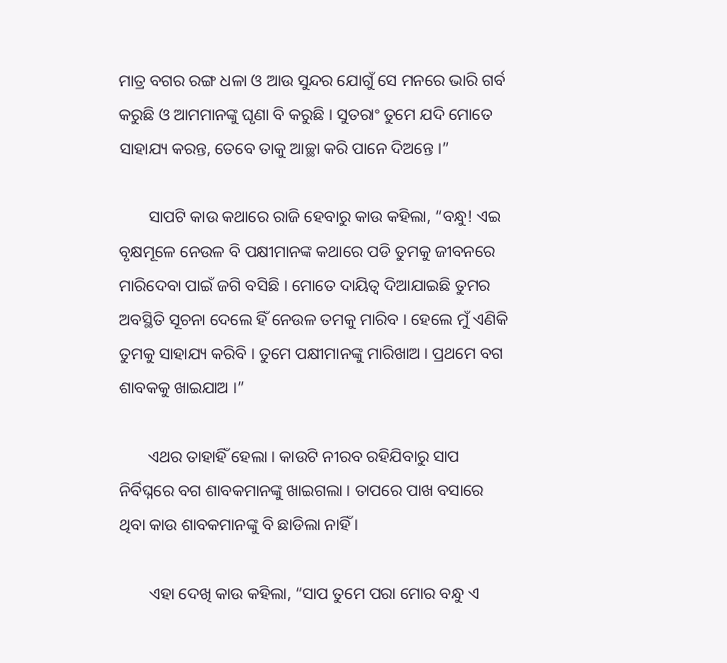ମାତ୍ର ବଗର ରଙ୍ଗ ଧଳା ଓ ଆଉ ସୁନ୍ଦର ଯୋଗୁଁ ସେ ମନରେ ଭାରି ଗର୍ବ କରୁଛି ଓ ଆମମାନଙ୍କୁ ଘୃଣା ବି କରୁଛି । ସୁତରାଂ ତୁମେ ଯଦି ମୋତେ ସାହାଯ୍ୟ କରନ୍ତ, ତେବେ ତାକୁ ଆଚ୍ଛା କରି ପାନେ ଦିଅନ୍ତେ ।”

       ସାପଟି କାଉ କଥାରେ ରାଜି ହେବାରୁ କାଉ କହିଲା, “ବନ୍ଧୁ! ଏଇ ବୃକ୍ଷମୂଳେ ନେଉଳ ବି ପକ୍ଷୀମାନଙ୍କ କଥାରେ ପଡି ତୁମକୁ ଜୀବନରେ ମାରିଦେବା ପାଇଁ ଜଗି ବସିଛି । ମୋତେ ଦାୟିତ୍ୱ ଦିଆଯାଇଛି ତୁମର ଅବସ୍ଥିତି ସୂଚନା ଦେଲେ ହିଁ ନେଉଳ ତମକୁ ମାରିବ । ହେଲେ ମୁଁ ଏଣିକି ତୁମକୁ ସାହାଯ୍ୟ କରିବି । ତୁମେ ପକ୍ଷୀମାନଙ୍କୁ ମାରିଖାଅ । ପ୍ରଥମେ ବଗ ଶାବକକୁ ଖାଇଯାଅ ।”

       ଏଥର ତାହାହିଁ ହେଲା । କାଉଟି ନୀରବ ରହିଯିବାରୁ ସାପ ନିର୍ବିଘ୍ନରେ ବଗ ଶାବକମାନଙ୍କୁ ଖାଇଗଲା । ତାପରେ ପାଖ ବସାରେ ଥିବା କାଉ ଶାବକମାନଙ୍କୁ ବି ଛାଡିଲା ନାହିଁ ।

       ଏହା ଦେଖି କାଉ କହିଲା, “ସାପ ତୁମେ ପରା ମୋର ବନ୍ଧୁ ଏ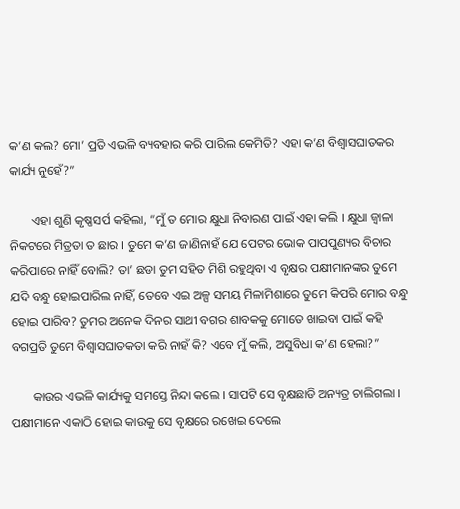କ’ଣ କଲ? ମୋ’ ପ୍ରତି ଏଭଳି ବ୍ୟବହାର କରି ପାରିଲ କେମିତି? ଏହା କ’ଣ ବିଶ୍ୱାସଘାତକର କାର୍ଯ୍ୟ ନୁହେଁ?”

       ଏହା ଶୁଣି କୃଷ୍ଣସର୍ପ କହିଲା, “ମୁଁ ତ ମୋର କ୍ଷୁଧା ନିବାରଣ ପାଇଁ ଏହା କଲି । କ୍ଷୁଧା ଜ୍ୱାଳା ନିକଟରେ ମିତ୍ରତା ତ ଛାର । ତୁମେ କ’ଣ ଜାଣିନାହଁ ଯେ ପେଟର ଭୋକ ପାପପୁଣ୍ୟର ବିଚାର କରିପାରେ ନାହିଁ ବୋଲି? ତା’ ଛଡା ତୁମ ସହିତ ମିଶି ରହୁଥିବା ଏ ବୃକ୍ଷର ପକ୍ଷୀମାନଙ୍କର ତୁମେ ଯଦି ବନ୍ଧୁ ହୋଇପାରିଲ ନାହିଁ, ତେବେ ଏଇ ଅଳ୍ପ ସମୟ ମିଳାମିଶାରେ ତୁମେ କିପରି ମୋର ବନ୍ଧୁ ହୋଇ ପାରିବ? ତୁମର ଅନେକ ଦିନର ସାଥୀ ବଗର ଶାବକକୁ ମୋତେ ଖାଇବା ପାଇଁ କହି ବଗପ୍ରତି ତୁମେ ବିଶ୍ୱାସଘାତକତା କରି ନାହଁ କି? ଏବେ ମୁଁ କଲି, ଅସୁବିଧା କ’ଣ ହେଲା?”

       କାଉର ଏଭଳି କାର୍ଯ୍ୟକୁ ସମସ୍ତେ ନିନ୍ଦା କଲେ । ସାପଟି ସେ ବୃକ୍ଷଛାଡି ଅନ୍ୟତ୍ର ଚାଲିଗଲା । ପକ୍ଷୀମାନେ ଏକାଠି ହୋଇ କାଉକୁ ସେ ବୃକ୍ଷରେ ରଖେଇ ଦେଲେ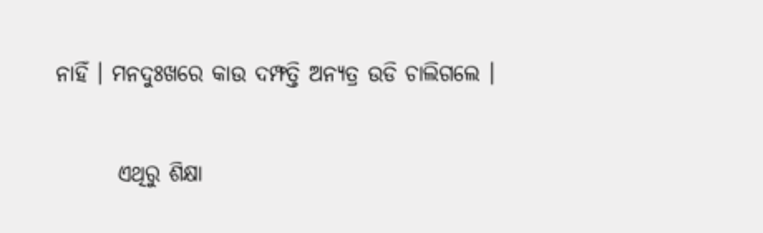ନାହିଁ । ମନଦୁଃଖରେ କାଉ ଦମ୍ଫତ୍ତି ଅନ୍ୟତ୍ର ଉଡି ଚାଲିଗଲେ ।

       ଏଥିରୁ ଶିକ୍ଷା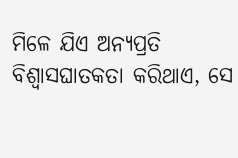ମିଳେ ଯିଏ ଅନ୍ୟପ୍ରତି ବିଶ୍ୱାସଘାତକତା କରିଥାଏ, ସେ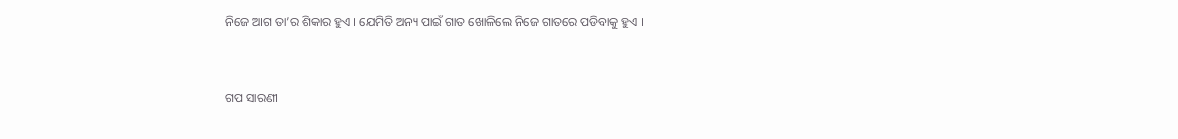ନିଜେ ଆଗ ତା’ର ଶିକାର ହୁଏ । ଯେମିତି ଅନ୍ୟ ପାଇଁ ଗାତ ଖୋଳିଲେ ନିଜେ ଗାତରେ ପଡିବାକୁ ହୁଏ ।


ଗପ ସାରଣୀ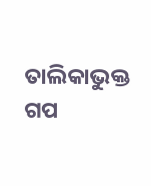ତାଲିକାଭୁକ୍ତ ଗପ